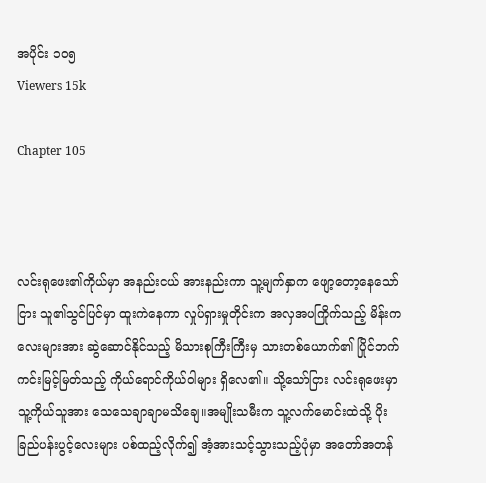အပိုင်း ၁၀၅
Viewers 15k

Chapter 105



လင်းရုဖေး၏ကိုယ်မှာ အနည်းငယ် အားနည်းကာ သူ့မျက်နှာက ဖျော့တော့နေသော်ငြား သူ၏သွင်ပြင်မှာ ထူးကဲနေကာ လှုပ်ရှားမှုတိုင်းက အလှအပကြိုက်သည့် မိန်းကလေးများအား ဆွဲဆောင်နိုင်သည့် မိသားစုကြီးကြီးမှ သားတစ်ယောက်၏ ပြိုင်ဘက်ကင်းမြင့်မြတ်သည့် ကိုယ်ရောင်ကိုယ်ဝါများ ရှိလေ၏။ သို့သော်ငြား လင်းရုဖေးမှာ သူ့ကိုယ်သူအား သေသေချာချာမသိချေ။အမျိုးသမီးက သူ့လက်မောင်းထဲသို့ ပိုးခြည်ပန်းပွင့်လေးများ ပစ်ထည့်လိုက်၍ အံ့အားသင့်သွားသည့်ပုံမှာ အတော်အတန်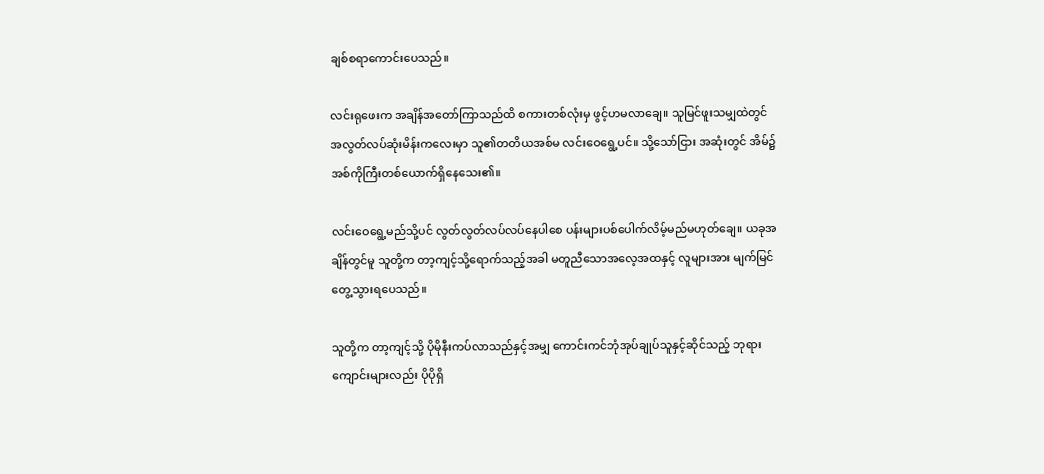ချစ်စရာကောင်းပေသည်။

လင်းရုဖေးက အချိန်အတော်ကြာသည်ထိ စကားတစ်လုံးမှ ဖွင့်ဟမလာချေ။ သူမြင်ဖူးသမျှထဲတွင် အလွတ်လပ်ဆုံးမိန်းကလေးမှာ သူ၏တတိယအစ်မ လင်းဝေရွေ့ပင်။ သို့သော်ငြား အဆုံးတွင် အိမ်၌အစ်ကိုကြီးတစ်ယောက်ရှိနေသေး၏။

လင်းဝေရွေ့မည်သို့ပင် လွတ်လွတ်လပ်လပ်နေပါစေ ပန်းများပစ်ပေါက်လိမ့်မည်မဟုတ်ချေ။ ယခုအချိန်တွင်မူ သူတို့က တာ့ကျင့်သို့ရောက်သည့်အခါ မတူညီသောအလေ့အထနှင့် လူများအား မျက်မြင်တွေ့သွားရပေသည်။

သူတို့က တာ့ကျင့်သို့ ပိုမိုနီးကပ်လာသည်နှင့်အမျှ ကောင်းကင်ဘုံအုပ်ချုပ်သူနှင့်ဆိုင်သည့် ဘုရားကျောင်းများလည်း ပိုပိုရှိ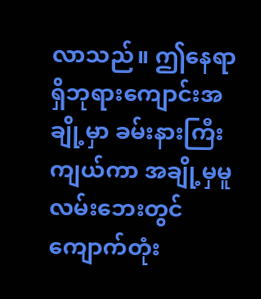လာသည်။ ဤနေရာရှိဘုရားကျောင်းအချို့မှာ ခမ်းနားကြီးကျယ်ကာ အချို့မှမူ လမ်းဘေးတွင် ကျောက်တုံး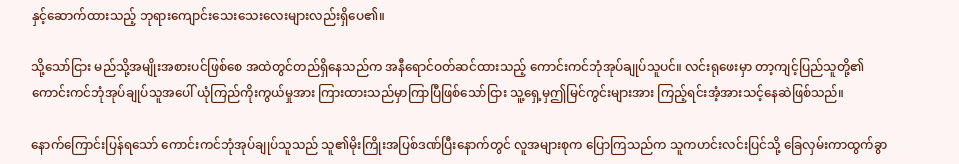နှင့်ဆောက်ထားသည့် ဘုရားကျောင်းသေးသေးလေးများလည်းရှိပေ၏။

သို့သော်ငြား မည်သို့အမျိုးအစားပင်ဖြစ်စေ အထဲတွင်တည်ရှိနေသည်က အနီရောင်ဝတ်ဆင်ထားသည့် ကောင်းကင်ဘုံအုပ်ချုပ်သူပင်။ လင်းရုဖေးမှာ တာ့ကျင့်ပြည်သူတို့၏ ကောင်းကင်ဘုံအုပ်ချုပ်သူအပေါ် ယုံကြည်ကိုးကွယ်မှုအား ကြားထားသည်မှာကြာပြီဖြစ်သော်ငြား သူ့ရှေ့မှဤမြင်ကွင်းများအား ကြည့်ရင်းအံ့အားသင့်နေဆဲဖြစ်သည်။

နောက်ကြောင်းပြန်ရသော် ကောင်းကင်ဘုံအုပ်ချုပ်သူသည် သူ၏မိုးကြိုးအပြစ်ဒဏ်ပြီးနောက်တွင် လူအများစုက ပြောကြသည်က သူကဟင်းလင်းပြင်သို့ ခြေလှမ်းကာထွက်ခွာ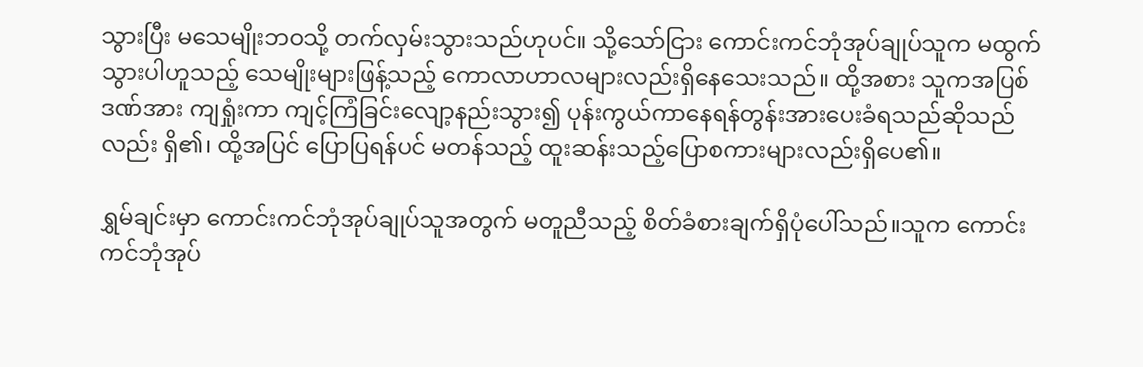သွားပြီး မသေမျိုးဘဝသို့ တက်လှမ်းသွားသည်ဟုပင်။ သို့သော်ငြား ကောင်းကင်ဘုံအုပ်ချုပ်သူက မထွက်သွားပါဟူသည့် သေမျိုးများဖြန့်သည့် ကောလာဟာလများလည်းရှိနေသေးသည်။ ထို့အစား သူကအပြစ်ဒဏ်အား ကျရှုံးကာ ကျင့်ကြံခြင်းလျော့နည်းသွား၍ ပုန်းကွယ်ကာနေရန်တွန်းအားပေးခံရသည်ဆိုသည်လည်း ရှိ၏၊ ထို့အပြင် ပြောပြရန်ပင် မတန်သည့် ထူးဆန်းသည့်ပြောစကားများလည်းရှိပေ၏။

ရွှမ်ချင်းမှာ ကောင်းကင်ဘုံအုပ်ချုပ်သူအတွက် မတူညီသည့် စိတ်ခံစားချက်ရှိပုံပေါ်သည်။သူက ကောင်းကင်ဘုံအုပ်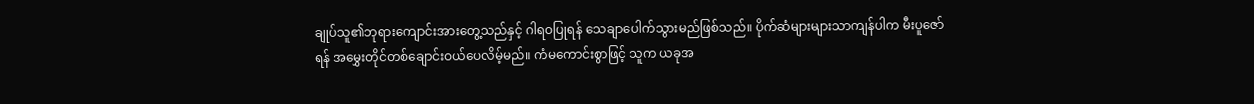ချုပ်သူ၏ဘုရားကျောင်းအားတွေ့သည်နှင့် ဂါရဝပြုရန် သေချာပေါက်သွားမည်ဖြစ်သည်။ ပိုက်ဆံများများသာကျန်ပါက မီးပူဇော်ရန် အမွှေးတိုင်တစ်ချောင်းဝယ်ပေလိမ့်မည်။ ကံမကောင်းစွာဖြင့် သူက ယခုအ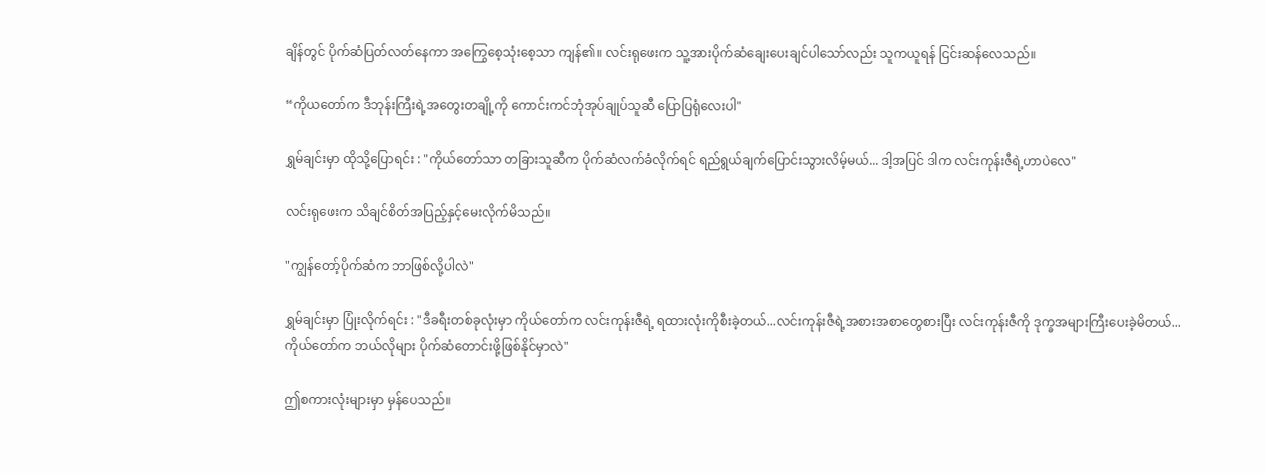ချိန်တွင် ပိုက်ဆံပြတ်လတ်နေကာ အကြွေစေ့သုံးစေ့သာ ကျန်၏။ လင်းရုဖေးက သူ့အားပိုက်ဆံချေးပေးချင်ပါသော်လည်း သူကယူရန် ငြင်းဆန်လေသည်။

“ကိုယတော်က ဒီဘုန်းကြီးရဲ့အတွေးတချို့ကို ကောင်းကင်ဘုံအုပ်ချုပ်သူဆီ ပြောပြရုံလေးပါ"

ရွှမ်ချင်းမှာ ထိုသို့ပြောရင်း : "ကိုယ်တော်သာ တခြားသူဆီက ပိုက်ဆံလက်ခံလိုက်ရင် ရည်ရွယ်ချက်ပြောင်းသွားလိမ့်မယ်... ဒါ့အပြင် ဒါက လင်းကုန်းဇီရဲ့ဟာပဲလေ"

လင်းရုဖေးက သိချင်စိတ်အပြည့်နှင့်မေးလိုက်မိသည်။

"ကျွန်တော့်ပိုက်ဆံက ဘာဖြစ်လို့ပါလဲ"

ရွှမ်ချင်းမှာ ပြုံးလိုက်ရင်း : "ဒီခရီးတစ်ခုလုံးမှာ ကိုယ်တော်က လင်းကုန်းဇီရဲ့ ရထားလုံးကိုစီးခဲ့တယ်...လင်းကုန်းဇီရဲ့အစားအစာတွေစားပြီး လင်းကုန်းဇီကို ဒုက္ခအများကြီးပေးခဲ့မိတယ်...ကိုယ်တော်က ဘယ်လိုများ ပိုက်ဆံတောင်းဖို့ဖြစ်နိုင်မှာလဲ"

ဤစကားလုံးများမှာ မှန်ပေသည်။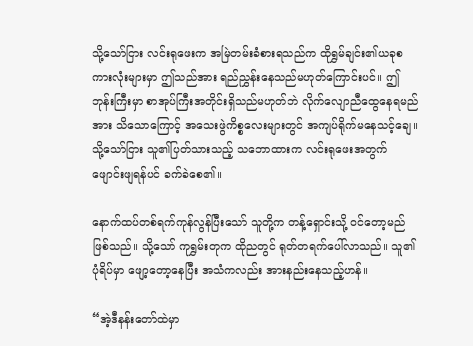သို့သော်ငြား လင်းရုဖေးက အမြဲတမ်းခံစားရသည်က ထိုရွှမ်ချင်း၏ယခုစကားလုံးများမှာ ဤသည်အား ရည်ညွှန်းနေသည်မဟုတ်ကြောင်းပင်။ ဤဘုန်းကြီးမှာ စာအုပ်ကြီးအတိုင်းရှိသည်မဟုတ်ဘဲ လိုက်လျောညီထွေနေရမည်အား သိသောကြောင့် အသေးဖွဲကိစ္စလေးများတွင် အကျပ်ရိုက်မနေသင့်ချေ။ သို့သော်ငြား သူ၏ပြတ်သားသည့် သဘောထားက လင်းရုဖေးအတွက် ဖျောင်းဖျရန်ပင် ခက်ခဲစေ၏။

နောက်ထပ်တစ်ရက်ကုန်လွန်ပြီးသော် သူတို့က တန့်ရှောင်းသို့ ဝင်တော့မည်ဖြစ်သည်။ သို့သော် ကုရွှမ်းတုက ထိုညတွင် ရုတ်တရက်ပေါ်လာသည်။ သူ၏ပုံရိပ်မှာ ဖျော့တော့နေပြီး အသံကလည်း အားနည်းနေသည့်ဟန်။

“အဲ့ဒီနန်းတော်ထဲမှာ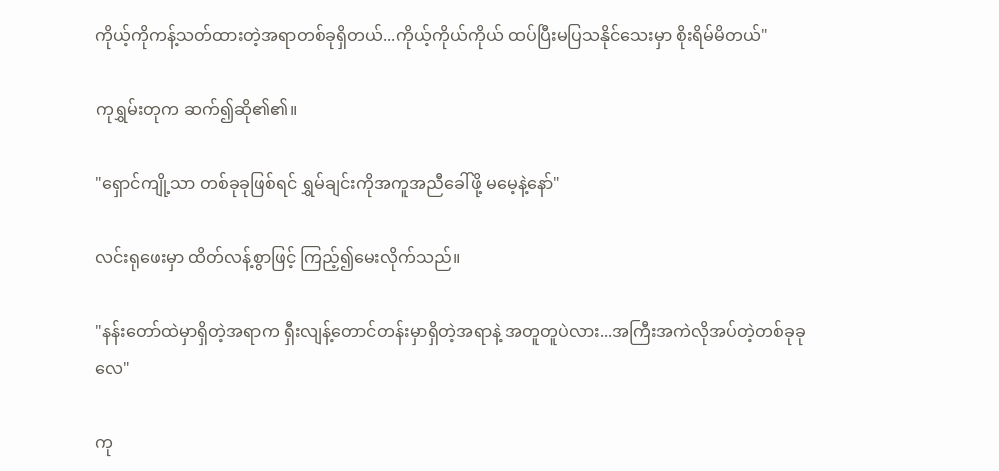ကိုယ့်ကိုကန့်သတ်ထားတဲ့အရာတစ်ခုရှိတယ်...ကိုယ့်ကိုယ်ကိုယ် ထပ်ပြီးမပြသနိုင်သေးမှာ စိုးရိမ်မိတယ်"

ကုရွှမ်းတုက ဆက်၍ဆို၏၏။

"ရှောင်ကျို့သာ တစ်ခုခုဖြစ်ရင် ရွှမ်ချင်းကိုအကူအညီခေါ်ဖို့ မမေ့နဲ့နော်"

လင်းရုဖေးမှာ ထိတ်လန့်စွာဖြင့် ကြည့်၍မေးလိုက်သည်။

"နန်းတော်ထဲမှာရှိတဲ့အရာက ရှီးလျန့်တောင်တန်းမှာရှိတဲ့အရာနဲ့ အတူတူပဲလား...အကြီးအကဲလိုအပ်တဲ့တစ်ခုခုလေ"

ကု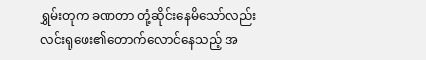ရွှမ်းတုက ခဏတာ တုံ့ဆိုင်းနေမိသော်လည်း လင်းရုဖေး၏တောက်လောင်နေသည့် အ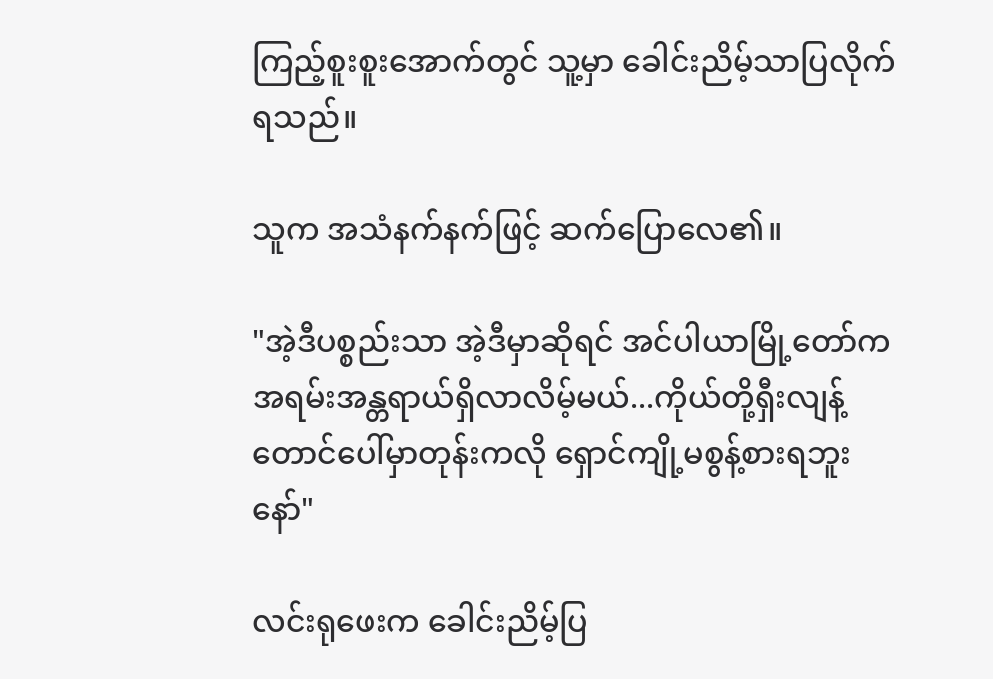ကြည့်စူးစူးအောက်တွင် သူ့မှာ ခေါင်းညိမ့်သာပြလိုက်ရသည်။

သူက အသံနက်နက်ဖြင့် ဆက်ပြောလေ၏။

"အဲ့ဒီပစ္စည်းသာ အဲ့ဒီမှာဆိုရင် အင်ပါယာမြို့တော်က အရမ်းအန္တရာယ်ရှိလာလိမ့်မယ်...ကိုယ်တို့ရှီးလျန့်တောင်ပေါ်မှာတုန်းကလို ရှောင်ကျို့မစွန့်စားရဘူးနော်"

လင်းရုဖေးက ခေါင်းညိမ့်ပြ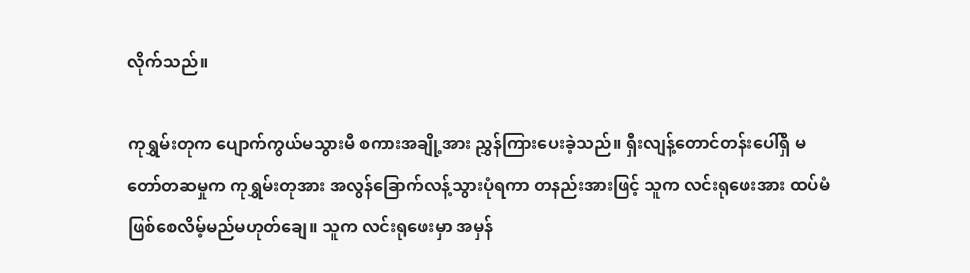လိုက်သည်။

ကုရွှမ်းတုက ပျောက်ကွယ်မသွားမီ စကားအချို့အား ညွှန်ကြားပေးခဲ့သည်။ ရှီးလျန့်တောင်တန်းပေါ်ရှိ မတော်တဆမှုက ကုရွှမ်းတုအား အလွန်ခြောက်လန့်သွားပုံရကာ တနည်းအားဖြင့် သူက လင်းရုဖေးအား ထပ်မံဖြစ်စေလိမ့်မည်မဟုတ်ချေ။ သူက လင်းရုဖေးမှာ အမှန်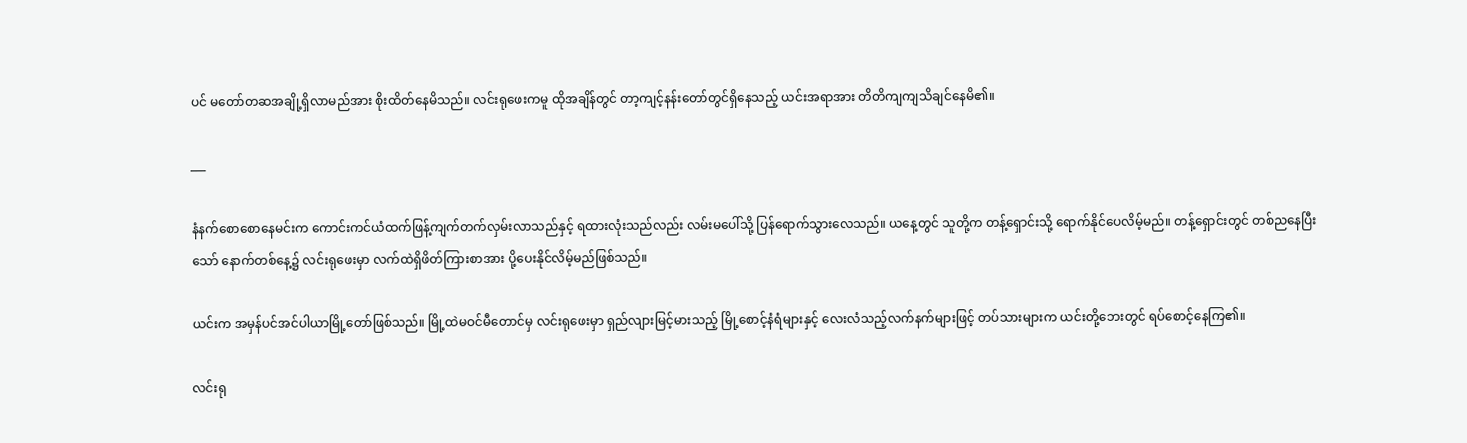ပင် မတော်တဆအချို့ရှိလာမည်အား စိုးထိတ်နေမိသည်။ လင်းရုဖေးကမူ ထိုအချိန်တွင် တာ့ကျင့်နန်းတော်တွင်ရှိနေသည့် ယင်းအရာအား တိတိကျကျသိချင်နေမိ၏။

___

နံနက်စောစောနေမင်းက ကောင်းကင်ယံထက်ဖြန့်ကျက်တက်လှမ်းလာသည်နှင့် ရထားလုံးသည်လည်း လမ်းမပေါ်သို့ ပြန်ရောက်သွားလေသည်။ ယနေ့တွင် သူတို့က တန့်ရှောင်းသို့ ရောက်နိုင်ပေလိမ့်မည်။ တန့်ရှောင်းတွင် တစ်ညနေပြီးသော် နောက်တစ်နေ့၌ လင်းရုဖေးမှာ လက်ထဲရှိဖိတ်ကြားစာအား ပို့ပေးနိုင်လိမ့်မည်ဖြစ်သည်။

ယင်းက အမှန်ပင်အင်ပါယာမြို့တော်ဖြစ်သည်။ မြို့ထဲမဝင်မီတောင်မှ လင်းရုဖေးမှာ ရှည်လျားမြင့်မားသည့် မြို့စောင့်နံရံများနှင့် လေးလံသည့်လက်နက်များဖြင့် တပ်သားများက ယင်းတို့ဘေးတွင် ရပ်စောင့်နေကြ၏။

လင်းရု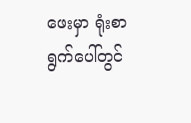ဖေးမှာ ရုံးစာရွက်ပေါ်တွင်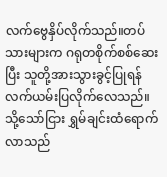လက်ဗွေနှိပ်လိုက်သည်။တပ်သားများက ဂရုတစိုက်စစ်ဆေးပြီး သူတို့အားသွားခွင့်ပြုရန် လက်ယမ်းပြလိုက်လေသည်။ သို့သော်ငြား ရွှမ်ချင်းထံရောက်လာသည်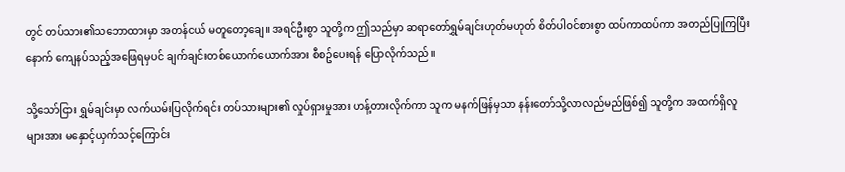တွင် တပ်သား၏သဘောထားမှာ အတန်ငယ် မတူတော့ချေ။ အရင်ဦးစွာ သူတို့က ဤသည်မှာ ဆရာတော်ရွှမ်ချင်းဟုတ်မဟုတ် စိတ်ပါဝင်စားစွာ ထပ်ကာထပ်ကာ အတည်ပြုကြပြီးနောက် ကျေနပ်သည့်အဖြေရမှပင် ချက်ချင်းတစ်ယောက်ယောက်အား စီစဥ်ပေးရန် ပြောလိုက်သည်။

သို့သော်ငြား ရွှမ်ချင်းမှာ လက်ယမ်းပြလိုက်ရင်း တပ်သားများ၏ လှုပ်ရှားမှုအား ဟန့်တားလိုက်ကာ သူက မနက်ဖြန်မှသာ နန်းတော်သို့လာလည်မည်ဖြစ်၍ သူတို့က အထက်ရှိလူများအား မနှောင့်ယှက်သင့်ကြောင်း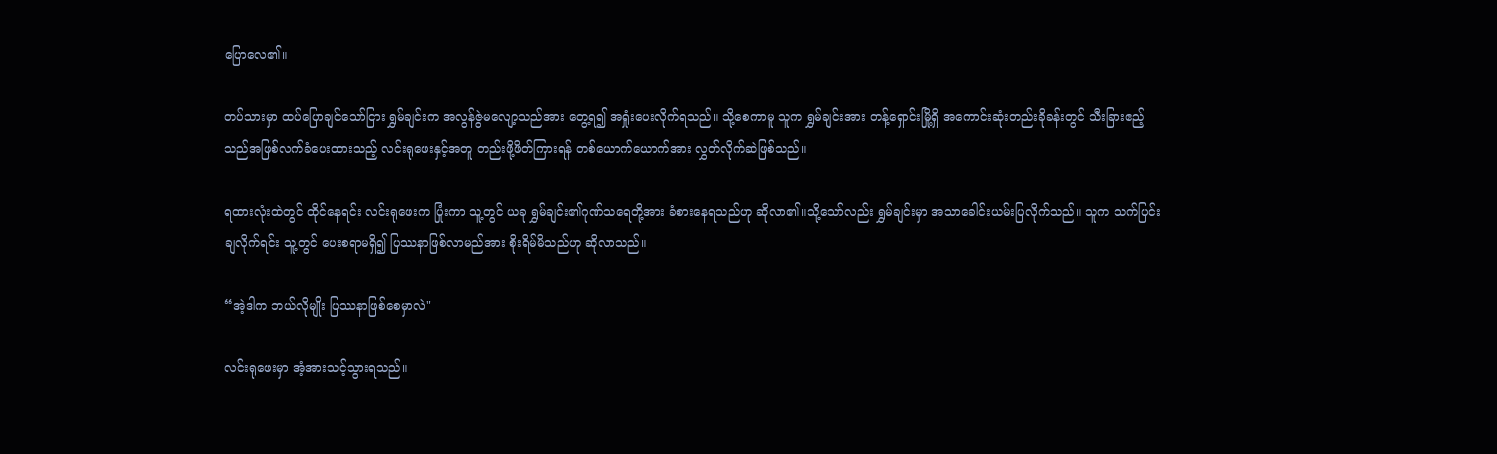ပြောလေ၏။

တပ်သားမှာ ထပ်ပြောချင်သော်ငြား ရွှမ်ချင်းက အလွန်ဇွဲမလျော့သည်အား တွေ့ရ၍ အရှုံးပေးလိုက်ရသည်။ သို့စေကာမူ သူက ရွှမ်ချင်းအား တန့်ရှောင်းမြို့ရှိ အကောင်းဆုံးတည်းခိုခန်းတွင် သီးခြားဧည့်သည်အဖြစ်လက်ခံပေးထားသည့် လင်းရုဖေးနှင့်အတူ တည်းဖို့ဖိတ်ကြားရန် တစ်ယောက်ယောက်အား လွှတ်လိုက်ဆဲဖြစ်သည်။

ရထားလုံးထဲတွင် ထိုင်နေရင်း လင်းရုဖေးက ပြုံးကာ သူ့တွင် ယခု ရွှမ်ချင်း၏ဂုဏ်သရေတို့အား ခံစားနေရသည်ဟု ဆိုလာ၏။သို့သော်လည်း ရွှမ်ချင်းမှာ အသာခေါင်းယမ်းပြလိုက်သည်။ သူက သက်ပြင်းချလိုက်ရင်း သူ့တွင် ပေးစရာမရှိ၍ ပြဿနာဖြစ်လာမည်အား စိုးရိမ်မိသည်ဟု ဆိုလာသည်။

“အဲ့ဒါက ဘယ်လိုမျိုး ပြဿနာဖြစ်စေမှာလဲ"

လင်းရုဖေးမှာ အံ့အားသင့်သွားရသည်။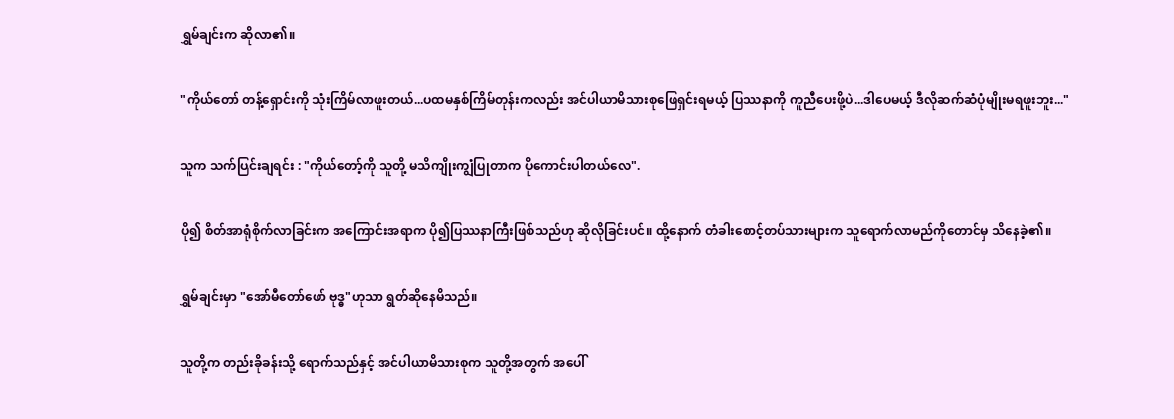ရွှမ်ချင်းက ဆိုလာ၏။

"ကိုယ်တော် တန့်ရှောင်းကို သုံးကြိမ်လာဖူးတယ်...ပထမနှစ်ကြိမ်တုန်းကလည်း အင်ပါယာမိသားစုဖြေရှင်းရမယ့် ပြဿနာကို ကူညီပေးဖို့ပဲ...ဒါပေမယ့် ဒီလိုဆက်ဆံပုံမျိုးမရဖူးဘူး..."

သူက သက်ပြင်းချရင်း : "ကိုယ်တော့်ကို သူတို့ မသိကျိုးကျွံပြုတာက ပိုကောင်းပါတယ်လေ".

ပို၍ စိတ်အာရုံစိုက်လာခြင်းက အကြောင်းအရာက ပို၍ပြဿနာကြီးဖြစ်သည်ဟု ဆိုလိုခြင်းပင်။ ထို့နောက် တံခါးစောင့်တပ်သားများက သူရောက်လာမည်ကိုတောင်မှ သိနေခဲ့၏။

ရွှမ်ချင်းမှာ "အော်မီတော်ဖော် ဗုဒ္ဓ"ဟုသာ ရွတ်ဆိုနေမိသည်။

သူတို့က တည်းခိုခန်းသို့ ရောက်သည်နှင့် အင်ပါယာမိသားစုက သူတို့အတွက် အပေါ်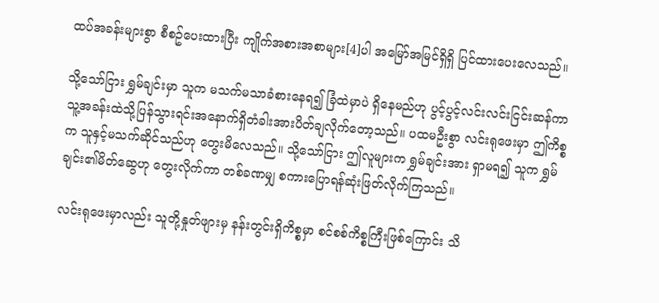ထပ်အခန်းများစွာ စီစဥ်ပေးထားပြီး ကျိုက်အစားအစာများ[4]ပါ အမြော်အမြင်ရှိရှိ ပြင်ထားပေးလေသည်။

သို့သော်ငြား ရွှမ်ချင်းမှာ သူက မသက်မသာခံစားနေရ၍ ခြံထဲမှာပဲ ရှိနေမည်ဟု ပွင့်ပွင့်လင်းလင်းငြင်းဆန်ကာ သူ့အခန်းထဲသို့ပြန်သွားရင်းအနောက်ရှိတံခါးအားပိတ်ချလိုက်တော့သည်။ ပထမဦးစွာ လင်းရုဖေးမှာ ဤကိစ္စက သူနှင့်မသက်ဆိုင်သည်ဟု တွေးမိလေသည်။ သို့သော်ငြား ဤလူများက ရွှမ်ချင်းအား ရှာမရ၍ သူက ရွှမ်ချင်း၏မိတ်ဆွေဟု တွေးလိုက်ကာ တစ်ခဏမျှ စကားပြောရန်ဆုံးဖြတ်လိုက်ကြသည်။

လင်းရုဖေးမှာလည်း သူတို့နှုတ်ဖျားမှ နန်းတွင်းရှိကိစ္စမှာ စင်စစ်ကိစ္စကြီးဖြစ်ကြောင်း သိ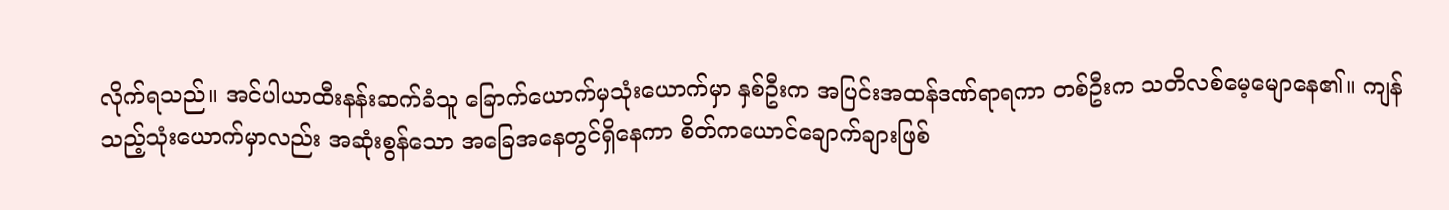လိုက်ရသည်။ အင်ပါယာထီးနန်းဆက်ခံသူ ခြောက်ယောက်မှသုံးယောက်မှာ နှစ်ဦးက အပြင်းအထန်ဒဏ်ရာရကာ တစ်ဦးက သတိလစ်မေ့မျောနေ၏။ ကျန်သည့်သုံးယောက်မှာလည်း အဆုံးစွန်သော အခြေအနေတွင်ရှိနေကာ စိတ်ကယောင်ချောက်ချားဖြစ်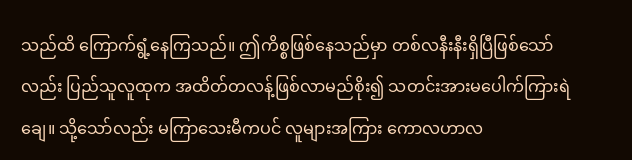သည်ထိ ကြောက်ရွံ့နေကြသည်။ ဤကိစ္စဖြစ်နေသည်မှာ တစ်လနီးနီးရှိပြီဖြစ်သော်လည်း ပြည်သူလူထုက အထိတ်တလန့်ဖြစ်လာမည်စိုး၍ သတင်းအားမပေါက်ကြားရဲချေ။ သို့သော်လည်း မကြာသေးမီကပင် လူများအကြား ကောလဟာလ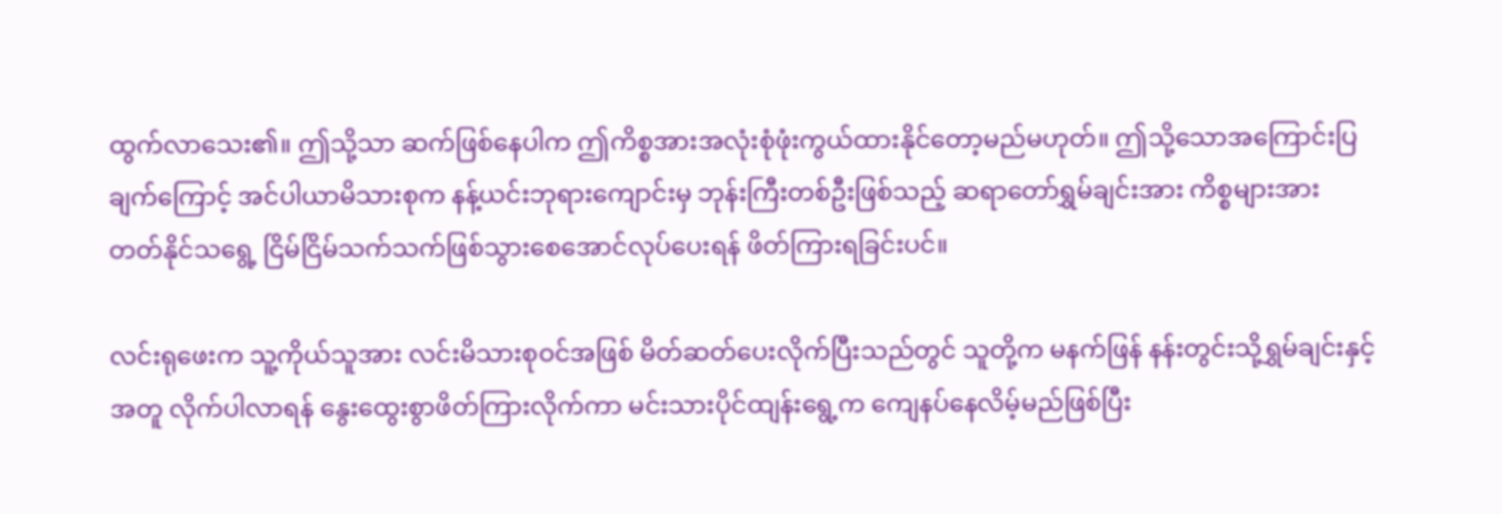ထွက်လာသေး၏။ ဤသို့သာ ဆက်ဖြစ်နေပါက ဤကိစ္စအားအလုံးစုံဖုံးကွယ်ထားနိုင်တော့မည်မဟုတ်။ ဤသို့သောအကြောင်းပြချက်ကြောင့် အင်ပါယာမိသားစုက နန့်ယင်းဘုရားကျောင်းမှ ဘုန်းကြီးတစ်ဦးဖြစ်သည့် ဆရာတော်ရွှမ်ချင်းအား ကိစ္စများအား တတ်နိုင်သရွေ့ ငြိမ်ငြိမ်သက်သက်ဖြစ်သွားစေအောင်လုပ်ပေးရန် ဖိတ်ကြားရခြင်းပင်။

လင်းရုဖေးက သူ့ကိုယ်သူအား လင်းမိသားစုဝင်အဖြစ် မိတ်ဆတ်ပေးလိုက်ပြီးသည်တွင် သူတို့က မနက်ဖြန် နန်းတွင်းသို့ရွှမ်ချင်းနှင့်အတူ လိုက်ပါလာရန် နွေးထွေးစွာဖိတ်ကြားလိုက်ကာ မင်းသားပိုင်ထျန်းရွေ့က ကျေနပ်နေလိမ့်မည်ဖြစ်ပြီး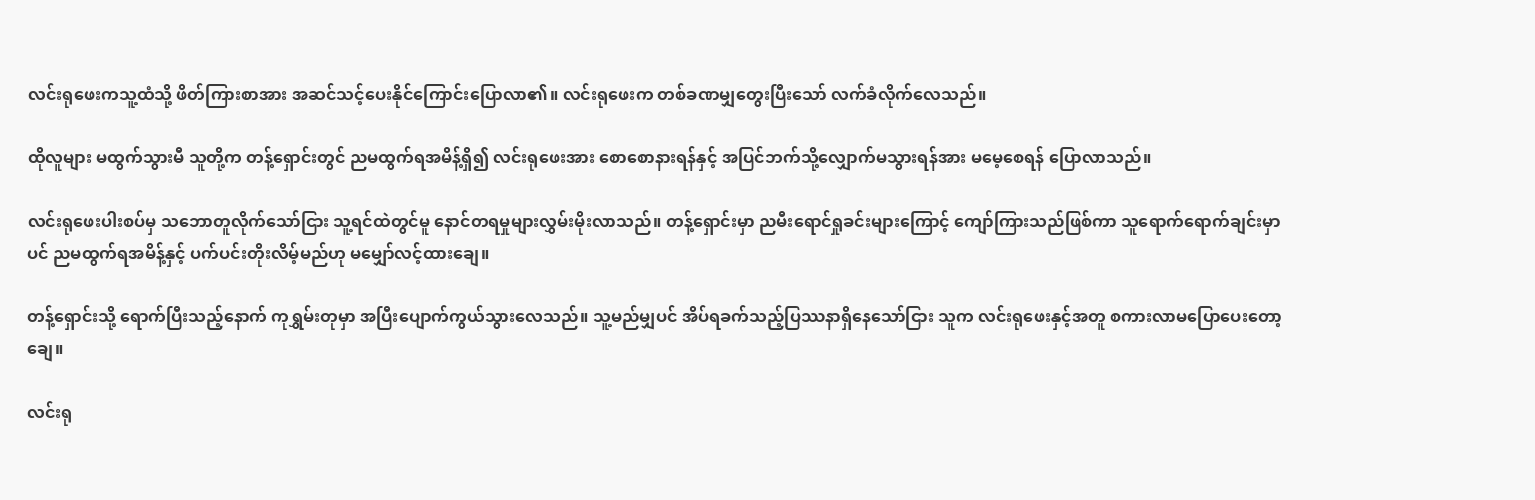လင်းရုဖေးကသူ့ထံသို့ ဖိတ်ကြားစာအား အဆင်သင့်ပေးနိုင်ကြောင်းပြောလာ၏။ လင်းရုဖေးက တစ်ခဏမျှတွေးပြီးသော် လက်ခံလိုက်လေသည်။

ထိုလူများ မထွက်သွားမီ သူတို့က တန့်ရှောင်းတွင် ညမထွက်ရအမိန့်ရှိ၍ လင်းရုဖေးအား စောစောနားရန်နှင့် အပြင်ဘက်သို့လျှောက်မသွားရန်အား မမေ့စေရန် ပြောလာသည်။

လင်းရုဖေးပါးစပ်မှ သဘောတူလိုက်သော်ငြား သူ့ရင်ထဲတွင်မူ နောင်တရမှုများလွှမ်းမိုးလာသည်။ တန့်ရှောင်းမှာ ညမီးရောင်ရှုခင်းများကြောင့် ကျော်ကြားသည်ဖြစ်ကာ သူရောက်ရောက်ချင်းမှာပင် ညမထွက်ရအမိန့်နှင့် ပက်ပင်းတိုးလိမ့်မည်ဟု မမျှော်လင့်ထားချေ။

တန့်ရှောင်းသို့ ရောက်ပြီးသည့်နောက် ကုရွှမ်းတုမှာ အပြီးပျောက်ကွယ်သွားလေသည်။ သူ့မည်မျှပင် အိပ်ရခက်သည့်ပြဿနာရှိနေသော်ငြား သူက လင်းရုဖေးနှင့်အတူ စကားလာမပြောပေးတော့ချေ။

လင်းရု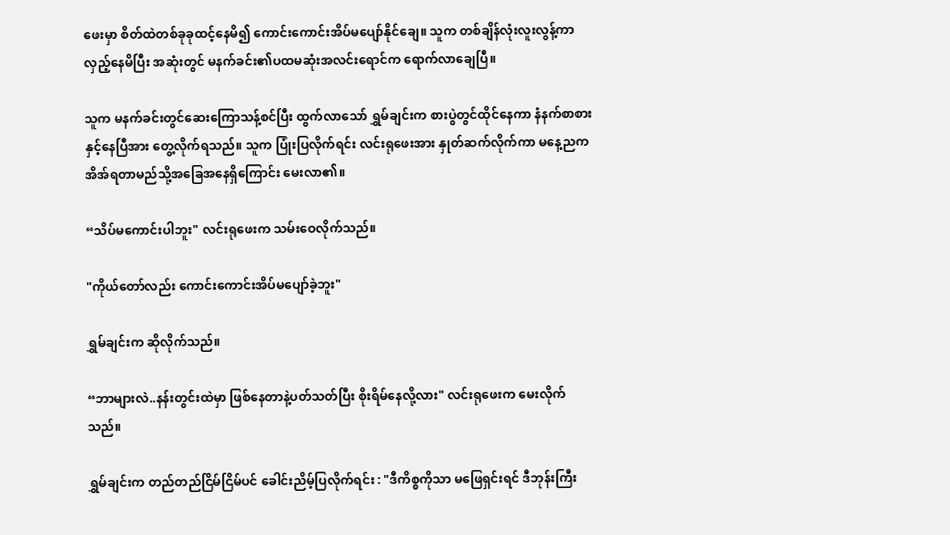ဖေးမှာ စိတ်ထဲတစ်ခုခုထင့်နေမိ၍ ကောင်းကောင်းအိပ်မပျော်နိုင်ချေ။ သူက တစ်ချိန်လုံးလူးလွန့်ကာ လှည့်နေမိပြီး အဆုံးတွင် မနက်ခင်း၏ပထမဆုံးအလင်းရောင်က ရောက်လာချေပြီ။

သူက မနက်ခင်းတွင်ဆေးကြောသန့်စင်ပြီး ထွက်လာသော် ရွှမ်ချင်းက စားပွဲတွင်ထိုင်နေကာ နံနက်စာစားနှင့်နေပြီအား တွေ့လိုက်ရသည်။ သူက ပြုံးပြလိုက်ရင်း လင်းရုဖေးအား နှုတ်ဆက်လိုက်ကာ မနေ့ညက အိအ်ရတာမည်သို့အခြေအနေရှိကြောင်း မေးလာ၏။

“သိပ်မကောင်းပါဘူး" လင်းရုဖေးက သမ်းဝေလိုက်သည်။

"ကိုယ်တော်လည်း ကောင်းကောင်းအိပ်မပျော်ခဲ့ဘူး"

ရွှမ်ချင်းက ဆိုလိုက်သည်။

“ဘာများလဲ..နန်းတွင်းထဲမှာ ဖြစ်နေတာနဲ့ပတ်သတ်ပြီး စိုးရိမ်နေလို့လား" လင်းရုဖေးက မေးလိုက်သည်။

ရွှမ်ချင်းက တည်တည်ငြိမ်ငြိမ်ပင် ခေါင်းညိမ့်ပြလိုက်ရင်း : "ဒီကိစ္စကိုသာ မဖြေရှင်းရင် ဒီဘုန်းကြီး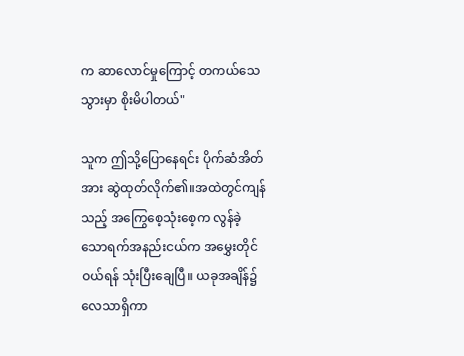က ဆာလောင်မှုကြောင့် တကယ်သေသွားမှာ စိုးမိပါတယ်"

သူက ဤသို့ပြောနေရင်း ပိုက်ဆံအိတ်အား ဆွဲထုတ်လိုက်၏။အထဲတွင်ကျန်သည့် အကြွေစေ့သုံးစေ့က လွန်ခဲ့သောရက်အနည်းငယ်က အမွှေးတိုင်ဝယ်ရန် သုံးပြီးချေပြီ။ ယခုအချိန်၌ လေသာရှိကာ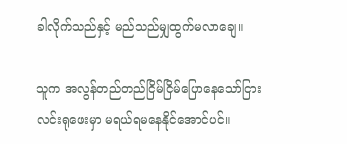ခါလိုက်သည်နှင့် မည်သည်မျှထွက်မလာချေ။

သူက အလွန်တည်တည်ငြိမ်ငြိမ်ပြောနေသော်ငြား လင်းရုဖေးမှာ မရယ်ရမနေနိုင်အောင်ပင်။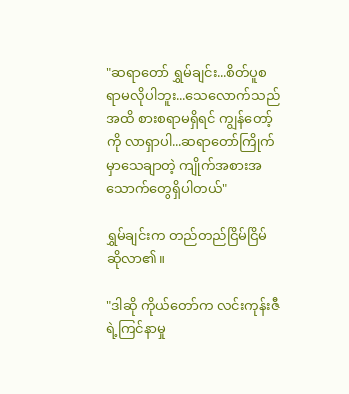"ဆရာတော် ရွှမ်ချင်း...စိတ်ပူစရာမလိုပါဘူး...သေလောက်သည်အထိ စားစရာမရှိရင် ကျွန်တော့်ကို လာရှာပါ...ဆရာတော်ကြိုက်မှာသေချာတဲ့ ကျိုက်အစားအသောက်တွေရှိပါတယ်"

ရွှမ်ချင်းက တည်တည်ငြိမ်ငြိမ်ဆိုလာ၏။

"ဒါဆို ကိုယ်တော်က လင်းကုန်းဇီရဲ့ကြင်နာမှု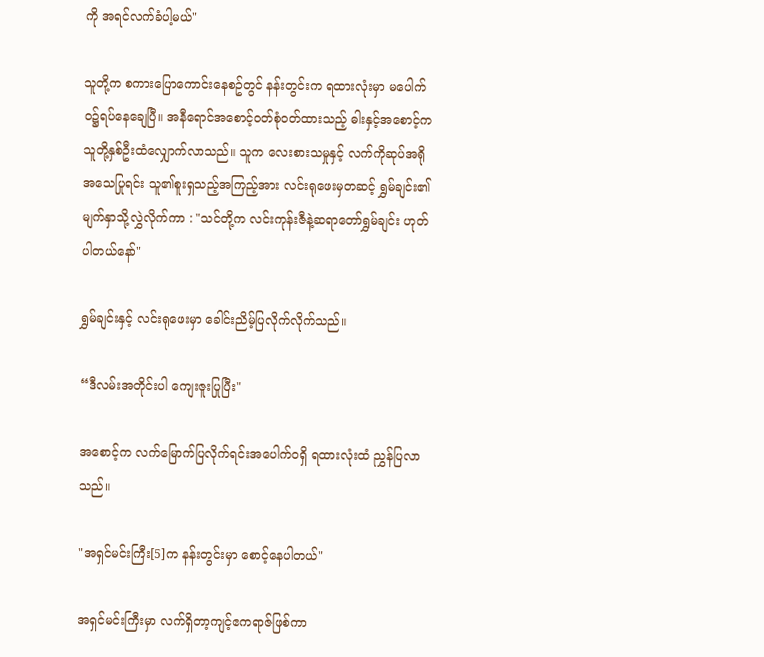ကို အရင်လက်ခံပါ့မယ်"

သူတို့က စကားပြောကောင်းနေစဥ်တွင် နန်းတွင်းက ရထားလုံးမှာ မပေါက်ဝ၌ရပ်နေချေပြီ။ အနီရောင်အစောင့်ဝတ်စုံဝတ်ထားသည့် ဓါးနှင့်အစောင့်က သူတို့နှစ်ဦးထံလျှောက်လာသည်။ သူက လေးစားသမှုနှင့် လက်ကိုဆုပ်အရိုအသေပြုရင်း သူ၏စူးရှသည့်အကြည့်အား လင်းရုဖေးမှတဆင့် ရွှမ်ချင်း၏မျက်နှာသို့လွှဲလိုက်ကာ : "သင်တို့က လင်းကုန်းဇီနဲ့ဆရာတော်ရွှမ်ချင်း ဟုတ်ပါတယ်နော်"

ရွှမ်ချင်းနှင့် လင်းရုဖေးမှာ ခေါင်းညိမ့်ပြလိုက်လိုက်သည်။

“ဒီလမ်းအတိုင်းပါ ကျေးဇူးပြုပြီး"

အစောင့်က လက်မြောက်ပြလိုက်ရင်းအပေါက်ဝရှိ ရထားလုံးထံ ညွှန်ပြလာသည်။

"အရှင်မင်းကြီး[5]က နန်းတွင်းမှာ စောင့်နေပါတယ်"

အရှင်မင်းကြီးမှာ လက်ရှိတာ့ကျင့်ဧကရာဇ်ဖြစ်ကာ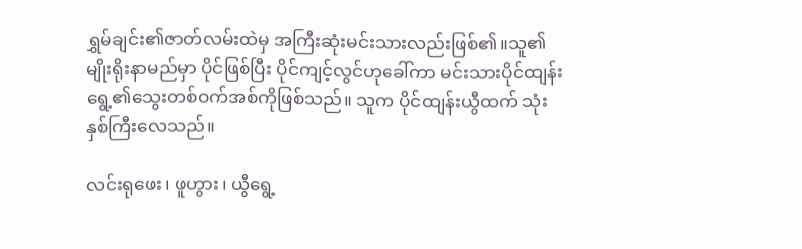ရွှမ်ချင်း၏ဇာတ်လမ်းထဲမှ အကြီးဆုံးမင်းသားလည်းဖြစ်၏။သူ၏မျိုးရိုးနာမည်မှာ ပိုင်ဖြစ်ပြီး ပိုင်ကျင့်လွင်ဟုခေါ်ကာ မင်းသားပိုင်ထျန်းရွေ့၏သွေးတစ်ဝက်အစ်ကိုဖြစ်သည်။ သူက ပိုင်ထျန်းယွီထက် သုံးနှစ်ကြီးလေသည်။

လင်းရုဖေး၊ ဖူဟွား၊ ယွီရွေ့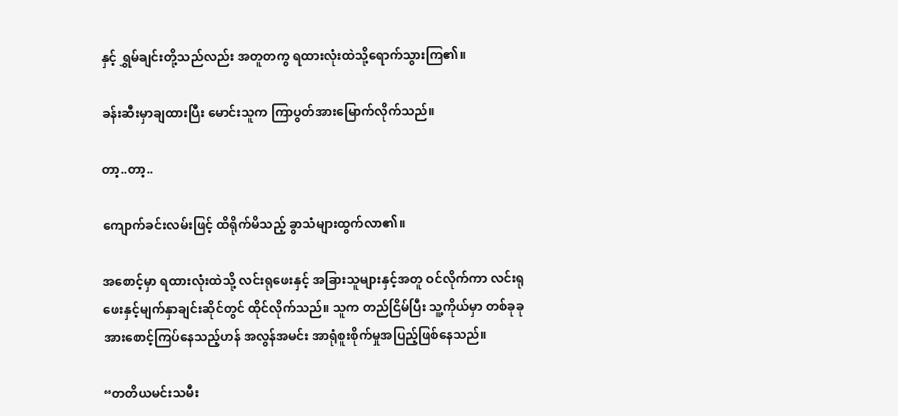နှင့် ရွှမ်ချင်းတို့သည်လည်း အတူတကွ ရထားလုံးထဲသို့ရောက်သွားကြ၏။

ခန်းဆီးမှာချထားပြီး မောင်းသူက ကြာပွတ်အားမြောက်လိုက်သည်။

တာ့..တာ့..

ကျောက်ခင်းလမ်းဖြင့် ထိရိုက်မိသည့် ခွာသံများထွက်လာ၏။

အစောင့်မှာ ရထားလုံးထဲသို့ လင်းရုဖေးနှင့် အခြားသူများနှင့်အတူ ဝင်လိုက်ကာ လင်းရုဖေးနှင့်မျက်နှာချင်းဆိုင်တွင် ထိုင်လိုက်သည်။ သူက တည်ငြိမ်ပြီး သူ့ကိုယ်မှာ တစ်ခုခုအားစောင့်ကြပ်နေသည့်ဟန် အလွန်အမင်း အာရုံစူးစိုက်မှုအပြည့်ဖြစ်နေသည်။

“တတိယမင်းသမီး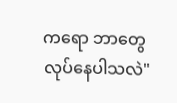ကရော ဘာတွေလုပ်နေပါသလဲ"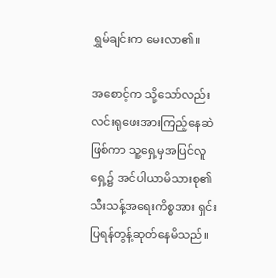ရွှမ်ချင်းက မေးလာ၏။

အစောင့်က သို့သော်လည်း လင်းရုဖေးအားကြည့်နေဆဲဖြစ်ကာ သူ့ရှေ့မှအပြင်လူရှေ့၌ အင်ပါယာမိသားစု၏သီးသန့်အရေးကိစ္စအား ရှင်းပြရန်တွန့်ဆုတ်နေမိသည်။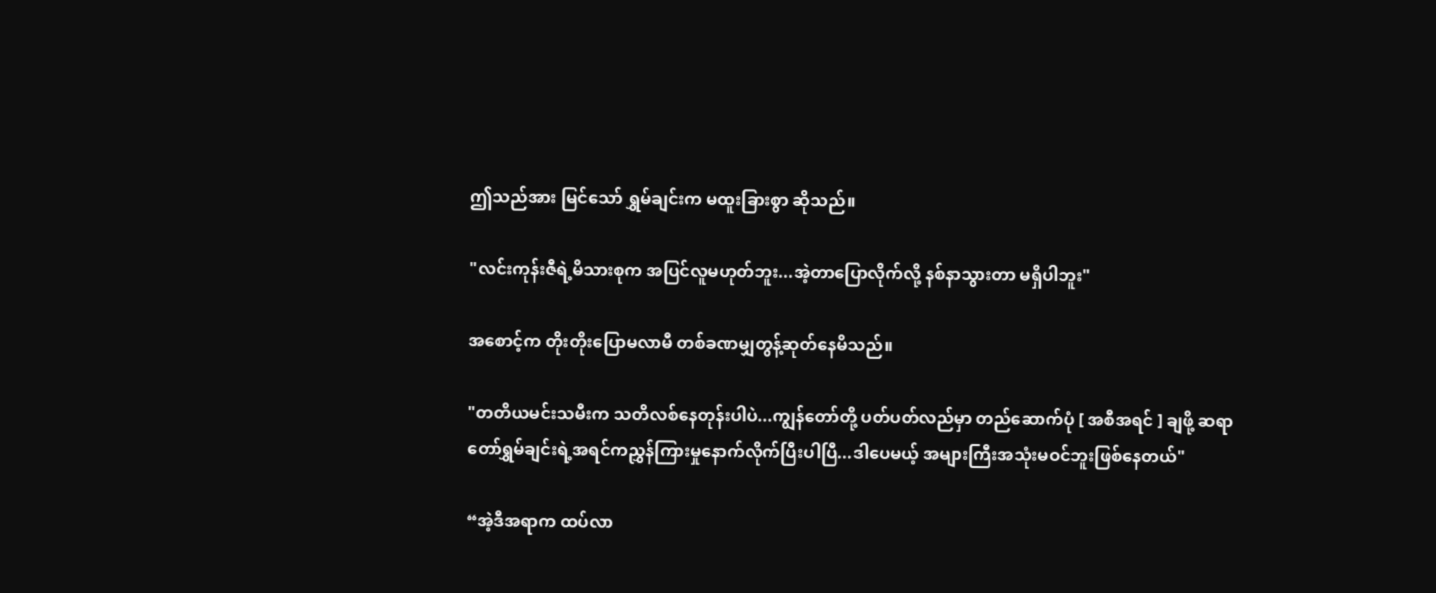ဤသည်အား မြင်သော် ရွှမ်ချင်းက မထူးခြားစွာ ဆိုသည်။

"လင်းကုန်းဇီရဲ့မိသားစုက အပြင်လူမဟုတ်ဘူး...အဲ့တာပြောလိုက်လို့ နစ်နာသွားတာ မရှိပါဘူး"

အစောင့်က တိုးတိုးပြောမလာမီ တစ်ခဏမျှတွန့်ဆုတ်နေမိသည်။

"တတိယမင်းသမီးက သတိလစ်နေတုန်းပါပဲ...ကျွန်တော်တို့ ပတ်ပတ်လည်မှာ တည်ဆောက်ပုံ [ အစီအရင် ] ချဖို့ ဆရာတော်ရွှမ်ချင်းရဲ့အရင်ကညွှန်ကြားမှုနောက်လိုက်ပြီးပါပြီ...ဒါပေမယ့် အများကြီးအသုံးမဝင်ဘူးဖြစ်နေတယ်"

“အဲ့ဒီအရာက ထပ်လာ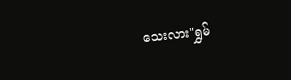သေးလား"ရွှမ်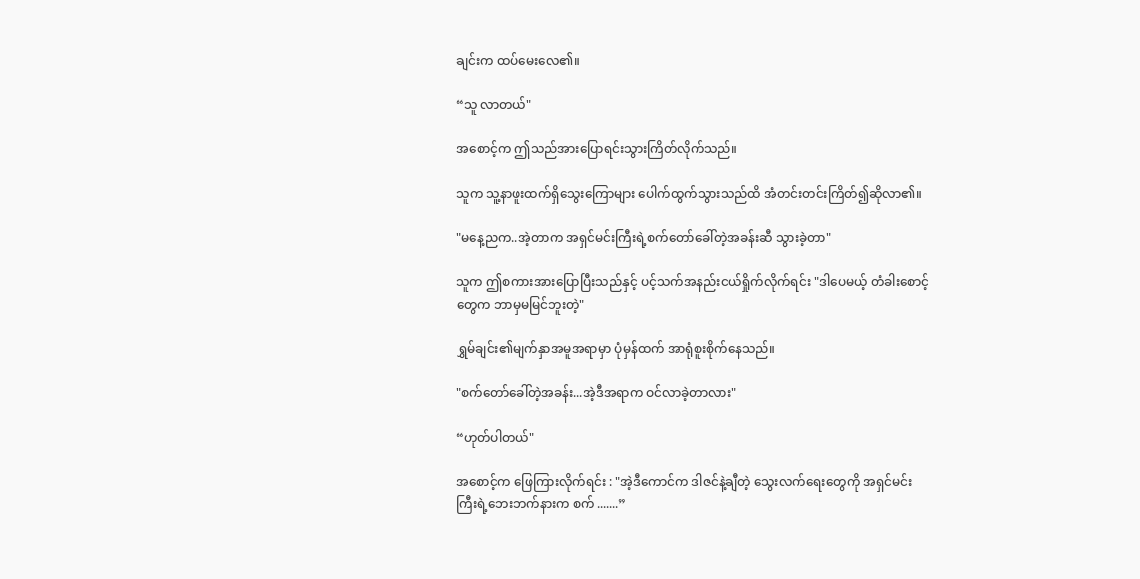ချင်းက ထပ်မေးလေ၏။

“သူ လာတယ်"

အစောင့်က ဤသည်အားပြောရင်းသွားကြိတ်လိုက်သည်။

သူက သူ့နာဖူးထက်ရှိသွေးကြောများ ပေါက်ထွက်သွားသည်ထိ အံတင်းတင်းကြိတ်၍ဆိုလာ၏။

"မနေ့ညက..အဲ့တာက အရှင်မင်းကြီးရဲ့စက်တော်ခေါ်တဲ့အခန်းဆီ သွားခဲ့တာ"

သူက ဤစကားအားပြောပြီးသည်နှင့် ပင့်သက်အနည်းငယ်ရှိုက်လိုက်ရင်း "ဒါပေမယ့် တံခါးစောင့်တွေက ဘာမှမမြင်ဘူးတဲ့"

ရွှမ်ချင်း၏မျက်နှာအမူအရာမှာ ပုံမှန်ထက် အာရုံစူးစိုက်နေသည်။

"စက်တော်ခေါ်တဲ့အခန်း...အဲ့ဒီအရာက ဝင်လာခဲ့တာလား"

“ဟုတ်ပါတယ်"

အစောင့်က ဖြေကြားလိုက်ရင်း : "အဲ့ဒီကောင်က ဒါဇင်နဲ့ချီတဲ့ သွေးလက်ရေးတွေကို အရှင်မင်းကြီးရဲ့ဘေးဘက်နားက စက် .......”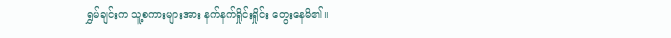ရွှမ်ချင်းက သူ့စကားများအား နက်နက်ရှိုင်းရှိုင်း တွေးနေမိ၏။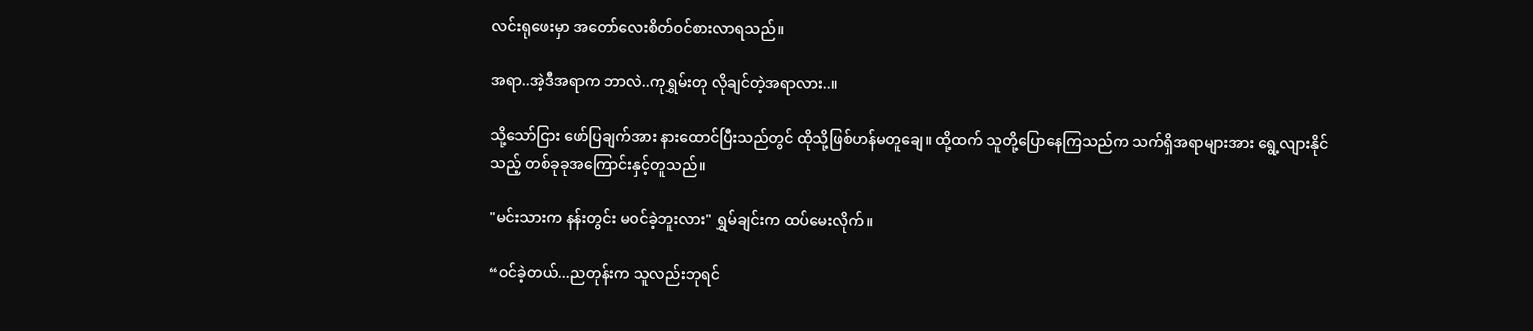လင်းရုဖေးမှာ အတော်လေးစိတ်ဝင်စားလာရသည်။

အရာ..အဲ့ဒီအရာက ဘာလဲ..ကုရွှမ်းတု လိုချင်တဲ့အရာလား..။

သို့သော်ငြား ဖော်ပြချက်အား နားထောင်ပြီးသည်တွင် ထိုသို့ဖြစ်ဟန်မတူချေ။ ထို့ထက် သူတို့ပြောနေကြသည်က သက်ရှိအရာများအား ရွေ့လျားနိုင်သည့် တစ်ခုခုအကြောင်းနှင့်တူသည်။

"မင်းသားက နန်းတွင်း မ၀င်ခဲ့ဘူးလား" ရွှမ်ချင်းက ထပ်မေးလိုက်။

“ဝင်ခဲ့တယ်...ညတုန်းက သူလည်းဘုရင်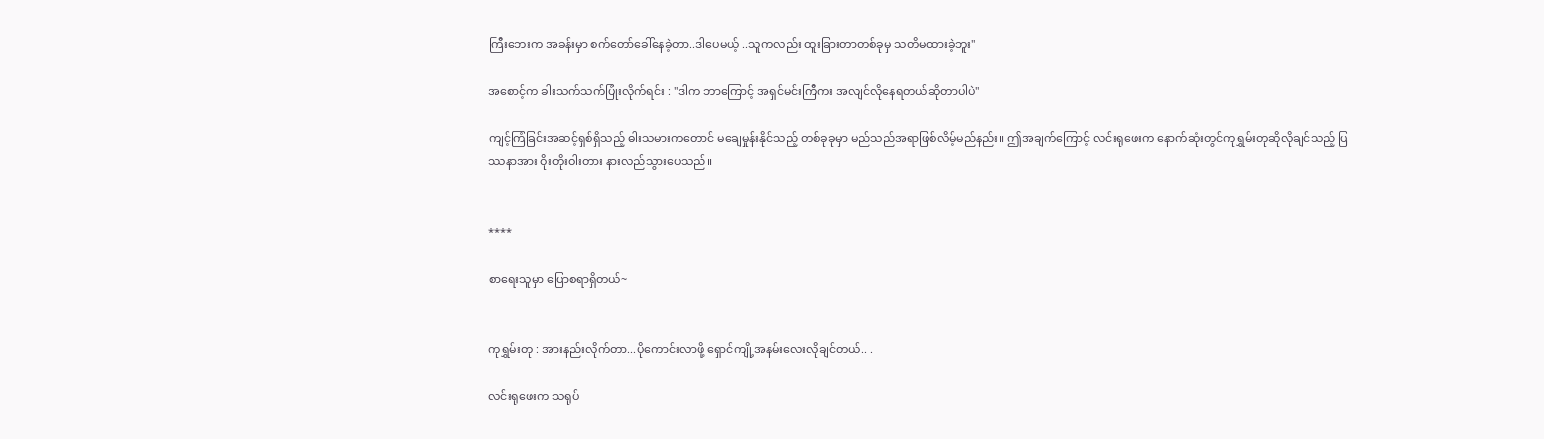ကြီးဘေးက အခန်းမှာ စက်တော်ခေါ်နေခဲ့တာ..ဒါပေမယ့် ..သူကလည်း ထူးခြားတာတစ်ခုမှ သတိမထားခဲ့ဘူး"

အစောင့်က ခါးသက်သက်ပြုံးလိုက်ရင်း : "ဒါက ဘာကြောင့် အရှင်မင်းကြီကး အလျင်လိုနေရတယ်ဆိုတာပါပဲ"

ကျင့်ကြံခြင်းအဆင့်ရှစ်ရှိသည့် ဓါးသမားကတောင် မချေမှုန်းနိုင်သည့် တစ်ခုခုမှာ မည်သည်အရာဖြစ်လိမ့်မည်နည်း။ ဤအချက်ကြောင့် လင်းရုဖေးက နောက်ဆုံးတွင်ကုရွှမ်းတုဆိုလိုချင်သည့် ပြဿနာအား ဝိုးတိုးဝါးတား နားလည်သွားပေသည်။


****

စာရေးသူမှာ ပြောစရာရှိတယ်~


ကုရွှမ်းတု : အားနည်းလိုက်တာ...ပိုကောင်းလာဖို့ ရှောင်ကျို့အနမ်းလေးလိုချင်တယ်.. .

လင်းရုဖေးက သရုပ်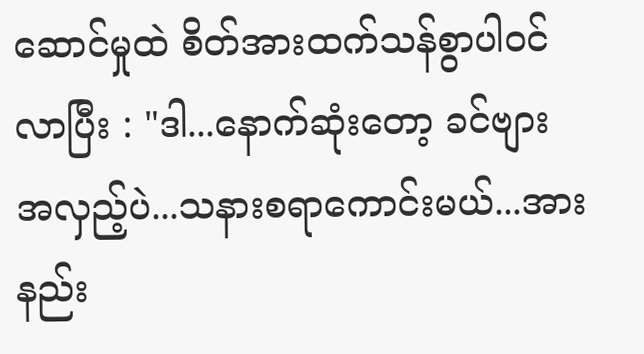ဆောင်မှုထဲ စိတ်အားထက်သန်စွာပါဝင်လာပြီး : "ဒါ...နောက်ဆုံးတော့ ခင်ဗျားအလှည့်ပဲ...သနားစရာကောင်းမယ်...အားနည်း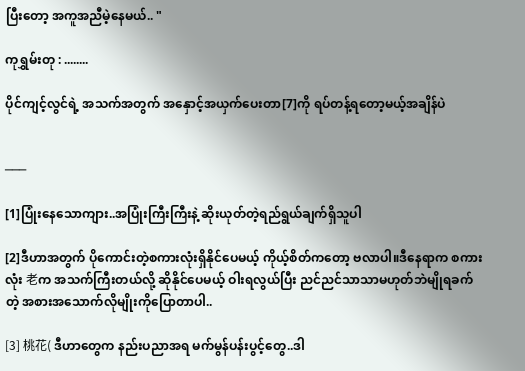ပြီးတော့ အကူအညီမဲ့နေမယ်.. "

ကုရွှမ်းတု : ........

ပိုင်ကျင့်လွင်ရဲ့ အသက်အတွက် အနှောင့်အယှက်ပေးတာ[7]ကို ရပ်တန့်ရတော့မယ့်အချိန်ပဲ


───

[1]ပြုံးနေသောကျား..အပြုံးကြီးကြီးနဲ့ ဆိုးယုတ်တဲ့ရည်ရွယ်ချက်ရှိသူပါ

[2]ဒီဟာအတွက် ပိုကောင်းတဲ့စကားလုံးရှိနိုင်ပေမယ့် ကိုယ့်စိတ်ကတော့ ဗလာပါ။ဒီနေရာက စကားလုံး 老က အသက်ကြီးတယ်လို့ ဆိုနိုင်ပေမယ့် ဝါးရလွယ်ပြီး ညင်ညင်သာသာမဟုတ်ဘဲမျိုရခက်တဲ့ အစားအသောက်လိုမျိုးကိုပြောတာပါ..

[3] 桃花( ဒီဟာတွေက နည်းပညာအရ မက်မွန်ပန်းပွင့်တွေ..ဒါ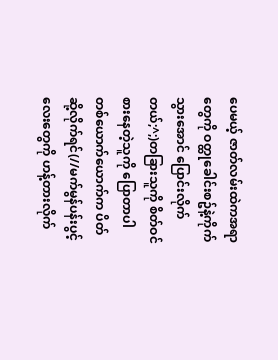ပေမယ့် ဇာတ်လမ်းထဲကအရာတွေကို ဝတ္ထုခေါင်းစဥ်နဲ့ကိုက်သွားအောင် ပြောင်းလိုက်တယ်;^;)တခြားသူကို စိတ်ဝင်စားနေတဲ့သူကို ပြောတာပါ တစ်ယောက်ယောက်က ပိတ်ဆို့လိုက်ရင်(//မက်မွန်ပန်းပွင့်လေးတွေကို ဟန့်တားလိုက်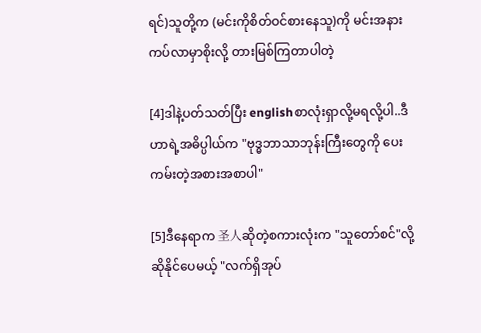ရင်)သူတို့က (မင်းကိုစိတ်ဝင်စားနေသူ)ကို မင်းအနားကပ်လာမှာစိုးလို့ တားမြစ်ကြတာပါတဲ့

[4]ဒါနဲ့ပတ်သတ်ပြီး englishစာလုံးရှာလို့မရလို့ပါ..ဒီဟာရဲ့အဓိပ္ပါယ်က "ဗုဒ္ဓဘာသာဘုန်းကြီးတွေကို ပေးကမ်းတဲ့အစားအစာပါ"

[5]ဒီနေရာက 圣人ဆိုတဲ့စကားလုံးက "သူတော်စင်"လို့ဆိုနိုင်ပေမယ့် "လက်ရှိအုပ်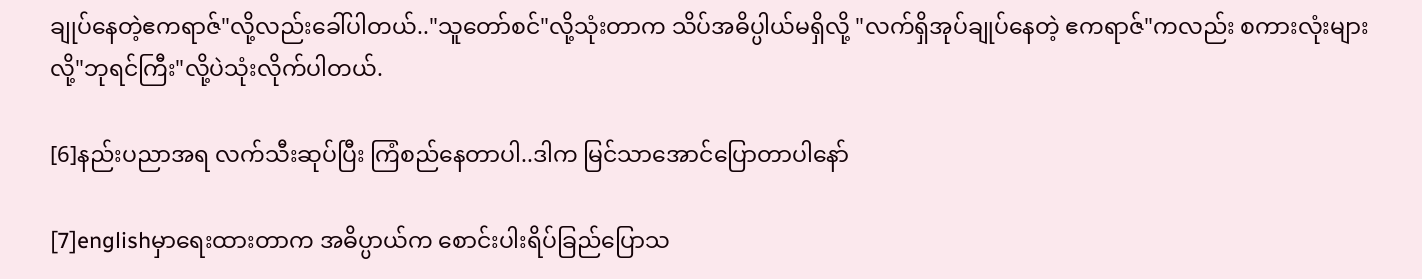ချုပ်နေတဲ့ဧကရာဇ်"လို့လည်းခေါ်ပါတယ်.."သူတော်စင်"လို့သုံးတာက သိပ်အဓိပ္ပါယ်မရှိလို့ "လက်ရှိအုပ်ချုပ်နေတဲ့ ဧကရာဇ်"ကလည်း စကားလုံးများလို့"ဘုရင်ကြီး"လို့ပဲသုံးလိုက်ပါတယ်.

[6]နည်းပညာအရ လက်သီးဆုပ်ပြီး ကြံစည်နေတာပါ..ဒါက မြင်သာအောင်ပြောတာပါနော်

[7]englishမှာရေးထားတာက အဓိပ္ပာယ်က စောင်းပါးရိပ်ခြည်ပြောသ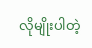လိုမျိုးပါတဲ့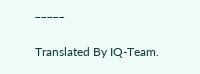_____

Translated By IQ-Team.